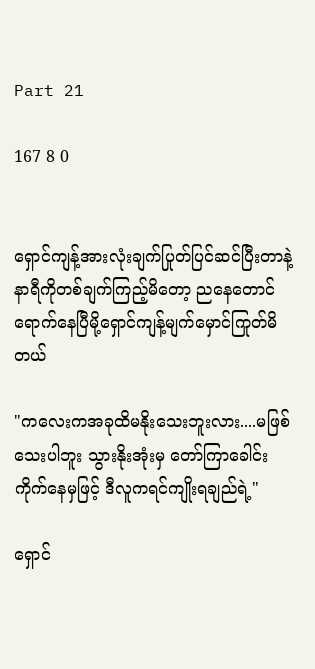Part 21

167 8 0


ရှောင်ကျန့်အားလုံးချက်ပြုတ်ပြင်‌ဆင်ပြီးတာနဲ့ နာရီကိုတစ်ချက်ကြည့်မိတော့ ညနေတောင်ရောက်နေပြီမို့ရှောင်ကျန့်မျက်မှောင်ကြုတ်မိတယ်

"ကလေးကအခုထိမနိုးသေးဘူးလား....မဖြစ်သေးပါဘူး သွားနိုးအုံးမှ တော်ကြာခေါင်းကိုက်နေမှဖြင့် ဒီလူကရင်ကျိုးရချည်ရဲ့"

ရှောင်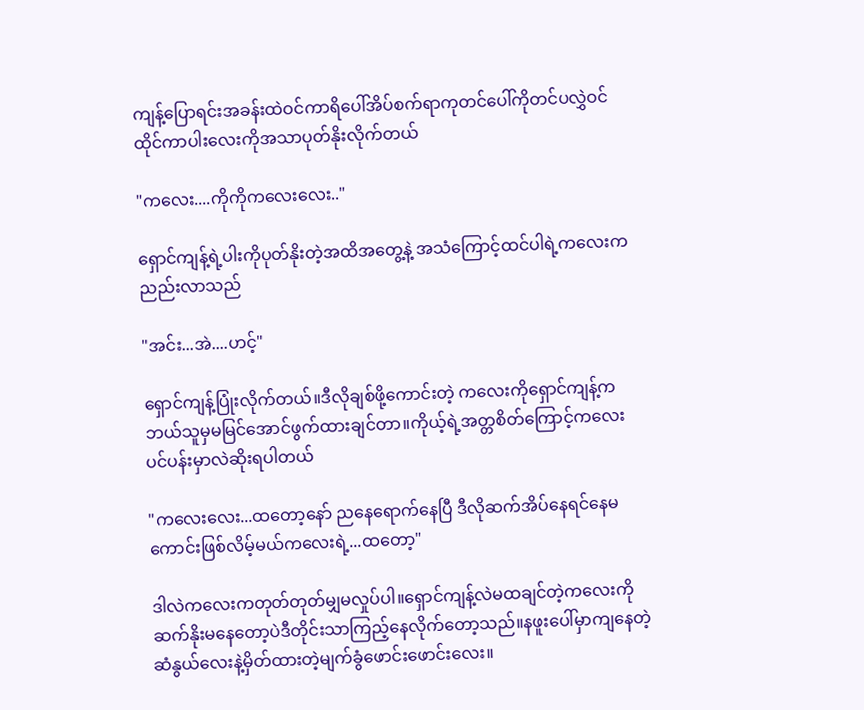ကျန့်ပြောရင်းအခန်းထဲဝင်ကာရိပေါ်အိပ်စက်ရာကုတင်ပေါ်ကိုတင်ပလွှဲဝင်ထိုင်ကာပါးလေးကိုအသာပုတ်နိုးလိုက်တယ်

"ကလေး....ကိုကိုကလေးလေး.."

ရှောင်ကျန့်ရဲ့ပါးကိုပုတ်‌နိုးတဲ့အထိအတွေ့နဲ့ အသံကြောင့်ထင်ပါရဲ့ကလေးကညည်းလာသည်

"အင်း...အဲ....ဟင့်"

ရှောင်ကျန့်ပြုံးလိုက်တယ်။ဒီလိုချစ်ဖို့ကောင်းတဲ့ ကလေးကိုရှောင်ကျန့်ကဘယ်သူမှမမြင်အောင်ဖွက်ထားချင်တာ။ကိုယ့်ရဲ့အတ္တစိတ်ကြောင့်ကလေးပင်ပန်းမှာလဲဆိုးရပါတယ်

"ကလေးလေး...ထတော့နော် ညနေရောက်နေပြီ ဒီလိုဆက်အိပ်နေရင်နေမကောင်းဖြစ်လိမ့်မယ်‌ကလေးရဲ့...ထတော့"

ဒါလဲကလေးကတုတ်တုတ်မျှမလှုပ်ပါ။ရှောင်ကျန့်လဲမထချင်တဲ့ကလေးကိုဆက်နိုးမနေတော့ပဲဒီတိုင်းသာကြည့်နေလိုက်တော့သည်။နဖူးပေါ်မှာကျနေတဲ့ဆံနွယ်လေးနဲ့မှိတ်ထားတဲ့မျက်ခွံဖောင်းဖောင်းလေး။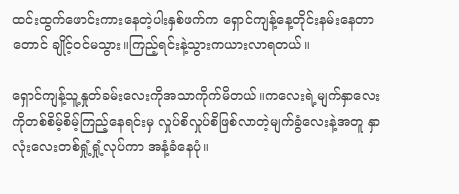ထင်းထွက်ဖောင်းကားနေတဲ့ပါးနှစ်ဖက်က ရှောင်ကျန့်နေ့တိုင်းနမ်းနေ‌တာတောင် ချိုင့်ဝင်မသွား။ကြည့်ရင်းနဲ့သွားကယားလာရတယ်။

ရှောင်ကျန့်သူ့နှုတ်ခမ်းလေးကိုအသာကိုက်မိတယ်။ကလေးရဲ့မျက်နှာလေးကိုတစ်စိမ့်စိမ့်ကြည့်နေရင်းမှ လှုပ်စိလှုပ်စိဖြစ်လာတဲ့မျက်ခွံလေးနဲ့အတူ နှာလုံးလေးတစ်ရှုံ့ရှုံ့လုပ်ကာ အနံ့ခံနေပုံ။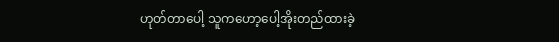ဟုတ်တာပေါ့ သူကဟော့ပေါ့အိုးတည်ထားခဲ့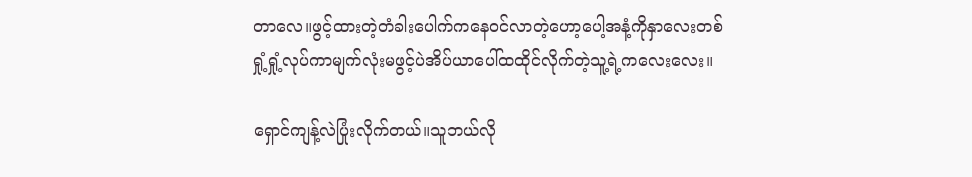တာလေ။ဖွင့်ထားတဲ့တံခါးပေါက်ကနေဝင်လာတဲ့ဟော့ပေါ့အနံ့ကိုနှာလေးတစ်ရှုံ့ရှုံ့လုပ်ကာမျက်လုံးမဖွင့်ပဲအိပ်ယာပေါ်ထထိုင်လိုက်တဲ့သူ့ရဲ့ကလေးလေး။

ရှောင်ကျန့်လဲပြုံးလိုက်တယ်။သူဘယ်လို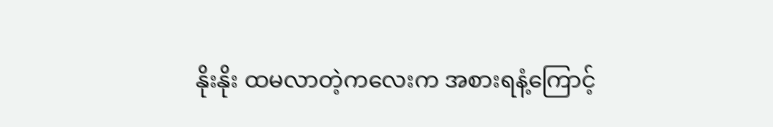နိုးနိုး ထမလာတဲ့ကလေးက အစားရနံ့ကြောင့်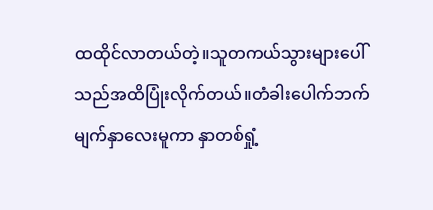ထထိုင်လာတယ်တဲ့။သူတကယ်သွားများပေါ်သည်အထိပြုံးလိုက်တယ်။‌တံခါးပေါက်ဘက်မျက်နှာလေးမူကာ နှာတစ်ရှုံ့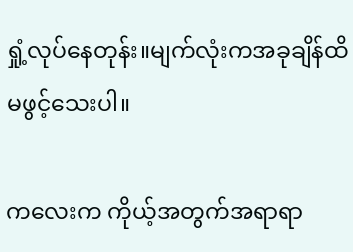ရှုံ့လုပ်နေတုန်း။မျက်လုံးကအခုချိန်ထိမ‌ဖွင့်သေးပါ။

ကလေးက ကိုယ့်အတွက်အရာရာ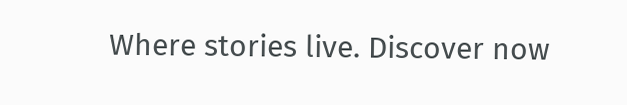Where stories live. Discover now